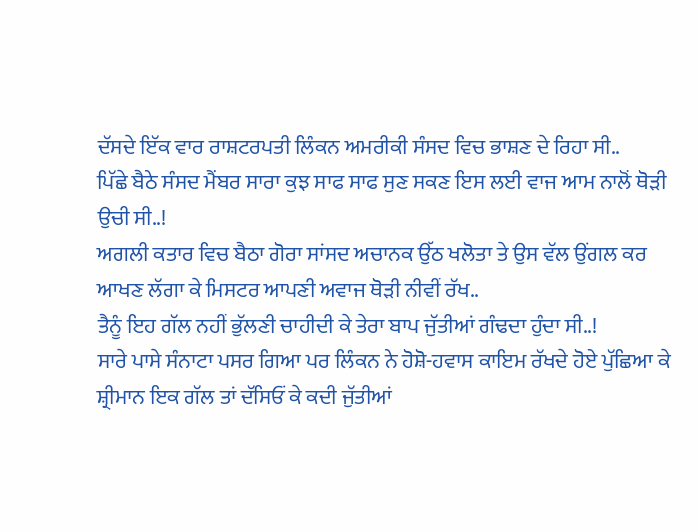ਦੱਸਦੇ ਇੱਕ ਵਾਰ ਰਾਸ਼ਟਰਪਤੀ ਲਿੰਕਨ ਅਮਰੀਕੀ ਸੰਸਦ ਵਿਚ ਭਾਸ਼ਣ ਦੇ ਰਿਹਾ ਸੀ..
ਪਿੱਛੇ ਬੈਠੇ ਸੰਸਦ ਮੈਂਬਰ ਸਾਰਾ ਕੁਝ ਸਾਫ ਸਾਫ ਸੁਣ ਸਕਣ ਇਸ ਲਈ ਵਾਜ ਆਮ ਨਾਲੋਂ ਥੋੜੀ ਉਚੀ ਸੀ..!
ਅਗਲੀ ਕਤਾਰ ਵਿਚ ਬੈਠਾ ਗੋਰਾ ਸਾਂਸਦ ਅਚਾਨਕ ਉੱਠ ਖਲੋਤਾ ਤੇ ਉਸ ਵੱਲ ਉਂਗਲ ਕਰ ਆਖਣ ਲੱਗਾ ਕੇ ਮਿਸਟਰ ਆਪਣੀ ਅਵਾਜ ਥੋੜੀ ਨੀਵੀਂ ਰੱਖ..
ਤੈਨੂੰ ਇਹ ਗੱਲ ਨਹੀਂ ਭੁੱਲਣੀ ਚਾਹੀਦੀ ਕੇ ਤੇਰਾ ਬਾਪ ਜੁੱਤੀਆਂ ਗੰਢਦਾ ਹੁੰਦਾ ਸੀ..!
ਸਾਰੇ ਪਾਸੇ ਸੰਨਾਟਾ ਪਸਰ ਗਿਆ ਪਰ ਲਿੰਕਨ ਨੇ ਹੋਸ਼ੋ-ਹਵਾਸ ਕਾਇਮ ਰੱਖਦੇ ਹੋਏ ਪੁੱਛਿਆ ਕੇ ਸ਼੍ਰੀਮਾਨ ਇਕ ਗੱਲ ਤਾਂ ਦੱਸਿਓਂ ਕੇ ਕਦੀ ਜੁੱਤੀਆਂ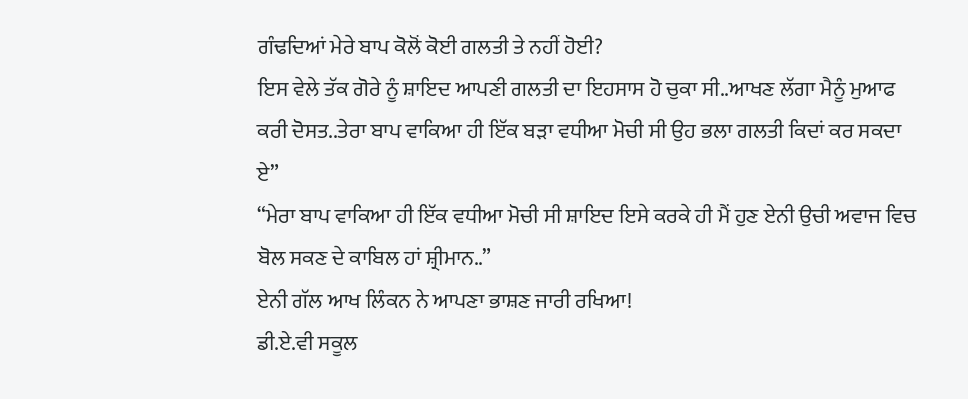ਗੰਢਦਿਆਂ ਮੇਰੇ ਬਾਪ ਕੋਲੋਂ ਕੋਈ ਗਲਤੀ ਤੇ ਨਹੀਂ ਹੋਈ?
ਇਸ ਵੇਲੇ ਤੱਕ ਗੋਰੇ ਨੂੰ ਸ਼ਾਇਦ ਆਪਣੀ ਗਲਤੀ ਦਾ ਇਹਸਾਸ ਹੋ ਚੁਕਾ ਸੀ..ਆਖਣ ਲੱਗਾ ਮੈਨੂੰ ਮੁਆਫ ਕਰੀ ਦੋਸਤ..ਤੇਰਾ ਬਾਪ ਵਾਕਿਆ ਹੀ ਇੱਕ ਬੜਾ ਵਧੀਆ ਮੋਚੀ ਸੀ ਉਹ ਭਲਾ ਗਲਤੀ ਕਿਦਾਂ ਕਰ ਸਕਦਾ ਏ”
“ਮੇਰਾ ਬਾਪ ਵਾਕਿਆ ਹੀ ਇੱਕ ਵਧੀਆ ਮੋਚੀ ਸੀ ਸ਼ਾਇਦ ਇਸੇ ਕਰਕੇ ਹੀ ਮੈਂ ਹੁਣ ਏਨੀ ਉਚੀ ਅਵਾਜ ਵਿਚ ਬੋਲ ਸਕਣ ਦੇ ਕਾਬਿਲ ਹਾਂ ਸ਼੍ਰੀਮਾਨ..”
ਏਨੀ ਗੱਲ ਆਖ ਲਿੰਕਨ ਨੇ ਆਪਣਾ ਭਾਸ਼ਣ ਜਾਰੀ ਰਖਿਆ!
ਡੀ.ਏ.ਵੀ ਸਕੂਲ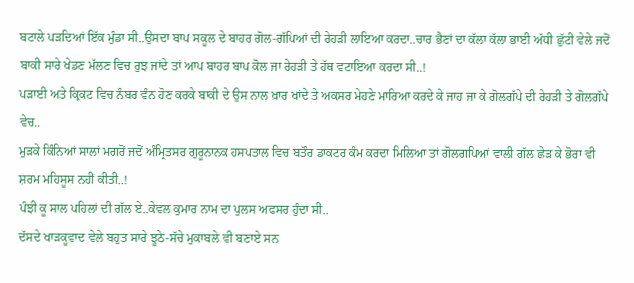ਬਟਾਲੇ ਪੜਦਿਆਂ ਇੱਕ ਮੁੰਡਾ ਸੀ..ਉਸਦਾ ਬਾਪ ਸਕੂਲ ਦੇ ਬਾਹਰ ਗੋਲ-ਗੱਪਿਆਂ ਦੀ ਰੇਹੜੀ ਲਾਇਆ ਕਰਦਾ..ਚਾਰ ਭੈਣਾਂ ਦਾ ਕੱਲਾ ਕੱਲਾ ਭਾਈ ਅੱਧੀ ਛੁੱਟੀ ਵੇਲੇ ਜਦੋਂ ਬਾਕੀ ਸਾਰੇ ਖੇਡਣ ਮੱਲਣ ਵਿਚ ਰੁਝ ਜਾਂਦੇ ਤਾਂ ਆਪ ਬਾਹਰ ਬਾਪ ਕੋਲ ਜਾ ਰੇਹੜੀ ਤੇ ਹੱਥ ਵਟਾਇਆ ਕਰਦਾ ਸੀ..!
ਪੜਾਈ ਅਤੇ ਕ੍ਰਿਕਟ ਵਿਚ ਨੰਬਰ ਵੰਨ ਹੋਣ ਕਰਕੇ ਬਾਕੀ ਦੇ ਉਸ ਨਾਲ ਖ਼ਾਰ ਖਾਂਦੇ ਤੇ ਅਕਸਰ ਮੇਹਣੇ ਮਾਰਿਆ ਕਰਦੇ ਕੇ ਜਾਹ ਜਾ ਕੇ ਗੋਲਗੱਪੇ ਦੀ ਰੇਹੜੀ ਤੇ ਗੋਲਗੱਪੇ ਵੇਚ..
ਮੁੜਕੇ ਕਿੰਨਿਆਂ ਸਾਲਾਂ ਮਗਰੋਂ ਜਦੋਂ ਅੰਮ੍ਰਿਤਸਰ ਗੁਰੂਨਾਨਕ ਹਸਪਤਾਲ ਵਿਚ ਬਤੌਰ ਡਾਕਟਰ ਕੰਮ ਕਰਦਾ ਮਿਲਿਆ ਤਾਂ ਗੋਲਗਪਿਆਂ ਵਾਲੀ ਗੱਲ ਛੇੜ ਕੇ ਭੋਰਾ ਵੀ ਸ਼ਰਮ ਮਹਿਸੂਸ ਨਹੀਂ ਕੀਤੀ..!
ਪੰਝੀ ਕੂ ਸਾਲ ਪਹਿਲਾਂ ਦੀ ਗੱਲ ਏ..ਕੇਵਲ ਕੁਮਾਰ ਨਾਮ ਦਾ ਪੁਲਸ ਅਫਸਰ ਹੁੰਦਾ ਸੀ..
ਦੱਸਦੇ ਖਾੜਕੂਵਾਦ ਵੇਲੇ ਬਹੁਤ ਸਾਰੇ ਝੂਠੇ-ਸੱਚੇ ਮੁਕਾਬਲੇ ਵੀ ਬਣਾਏ ਸਨ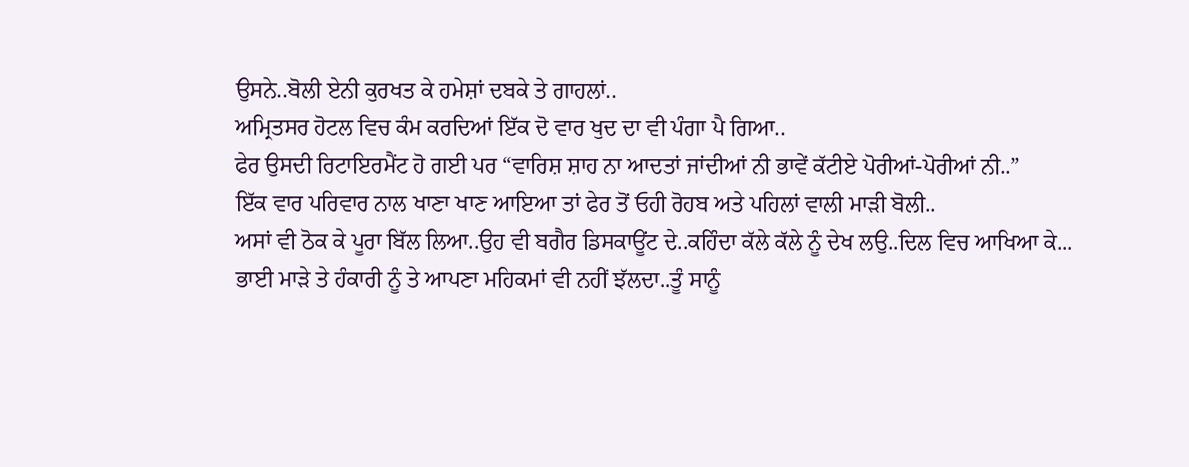ਉਸਨੇ..ਬੋਲੀ ਏਨੀ ਕੁਰਖਤ ਕੇ ਹਮੇਸ਼ਾਂ ਦਬਕੇ ਤੇ ਗਾਹਲਾਂ..
ਅਮ੍ਰਿਤਸਰ ਹੋਟਲ ਵਿਚ ਕੰਮ ਕਰਦਿਆਂ ਇੱਕ ਦੋ ਵਾਰ ਖੁਦ ਦਾ ਵੀ ਪੰਗਾ ਪੈ ਗਿਆ..
ਫੇਰ ਉਸਦੀ ਰਿਟਾਇਰਮੈਂਟ ਹੋ ਗਈ ਪਰ “ਵਾਰਿਸ਼ ਸ਼ਾਹ ਨਾ ਆਦਤਾਂ ਜਾਂਦੀਆਂ ਨੀ ਭਾਵੇਂ ਕੱਟੀਏ ਪੋਰੀਆਂ-ਪੋਰੀਆਂ ਨੀ..”
ਇੱਕ ਵਾਰ ਪਰਿਵਾਰ ਨਾਲ ਖਾਣਾ ਖਾਣ ਆਇਆ ਤਾਂ ਫੇਰ ਤੋਂ ਓਹੀ ਰੋਹਬ ਅਤੇ ਪਹਿਲਾਂ ਵਾਲੀ ਮਾੜੀ ਬੋਲੀ..
ਅਸਾਂ ਵੀ ਠੋਕ ਕੇ ਪੂਰਾ ਬਿੱਲ ਲਿਆ..ਉਹ ਵੀ ਬਗੈਰ ਡਿਸਕਾਊਂਟ ਦੇ..ਕਹਿੰਦਾ ਕੱਲੇ ਕੱਲੇ ਨੂੰ ਦੇਖ ਲਉ..ਦਿਲ ਵਿਚ ਆਖਿਆ ਕੇ...
ਭਾਈ ਮਾੜੇ ਤੇ ਹੰਕਾਰੀ ਨੂੰ ਤੇ ਆਪਣਾ ਮਹਿਕਮਾਂ ਵੀ ਨਹੀਂ ਝੱਲਦਾ..ਤੂੰ ਸਾਨੂੰ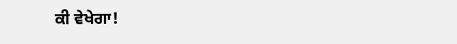ਕੀ ਵੇਖੇਗਾ!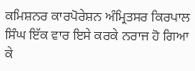ਕਮਿਸ਼ਨਰ ਕਾਰਪੋਰੇਸ਼ਨ ਅੰਮ੍ਰਿਤਸਰ ਕਿਰਪਾਲ ਸਿੰਘ ਇੱਕ ਵਾਰ ਇਸੇ ਕਰਕੇ ਨਰਾਜ ਹੋ ਗਿਆ ਕੇ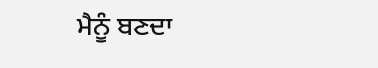ਮੈਨੂੰ ਬਣਦਾ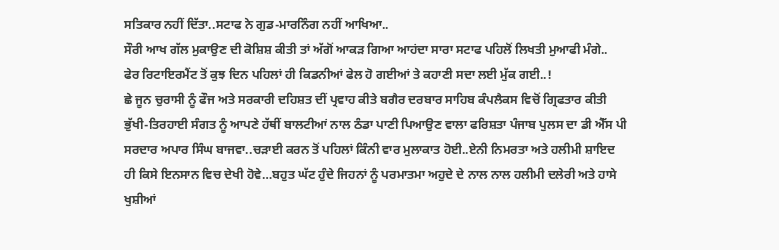ਸਤਿਕਾਰ ਨਹੀਂ ਦਿੱਤਾ..ਸਟਾਫ ਨੇ ਗੁਡ-ਮਾਰਨਿੰਗ ਨਹੀਂ ਆਖਿਆ..
ਸੌਰੀ ਆਖ ਗੱਲ ਮੁਕਾਉਣ ਦੀ ਕੋਸ਼ਿਸ਼ ਕੀਤੀ ਤਾਂ ਅੱਗੋਂ ਆਕੜ ਗਿਆ ਆਹਂਦਾ ਸਾਰਾ ਸਟਾਫ ਪਹਿਲੋਂ ਲਿਖਤੀ ਮੁਆਫੀ ਮੰਗੇ..
ਫੇਰ ਰਿਟਾਇਰਮੈਂਟ ਤੋਂ ਕੁਝ ਦਿਨ ਪਹਿਲਾਂ ਹੀ ਕਿਡਨੀਆਂ ਫੇਲ ਹੋ ਗਈਆਂ ਤੇ ਕਹਾਣੀ ਸਦਾ ਲਈ ਮੁੱਕ ਗਈ..!
ਛੇ ਜੂਨ ਚੁਰਾਸੀ ਨੂੰ ਫੌਜ ਅਤੇ ਸਰਕਾਰੀ ਦਹਿਸ਼ਤ ਦੀਂ ਪ੍ਰਵਾਹ ਕੀਤੇ ਬਗੈਰ ਦਰਬਾਰ ਸਾਹਿਬ ਕੰਪਲੈਕਸ ਵਿਚੋਂ ਗ੍ਰਿਫਤਾਰ ਕੀਤੀ ਭੁੱਖੀ-ਤਿਰਹਾਈ ਸੰਗਤ ਨੂੰ ਆਪਣੇ ਹੱਥੀਂ ਬਾਲਟੀਆਂ ਨਾਲ ਠੰਡਾ ਪਾਣੀ ਪਿਆਉਣ ਵਾਲਾ ਫਰਿਸ਼ਤਾ ਪੰਜਾਬ ਪੁਲਸ ਦਾ ਡੀ ਐੱਸ ਪੀ ਸਰਦਾਰ ਅਪਾਰ ਸਿੰਘ ਬਾਜਵਾ..ਚੜਾਈ ਕਰਨ ਤੋਂ ਪਹਿਲਾਂ ਕਿੰਨੀ ਵਾਰ ਮੁਲਾਕਾਤ ਹੋਈ..ਏਨੀ ਨਿਮਰਤਾ ਅਤੇ ਹਲੀਮੀ ਸ਼ਾਇਦ ਹੀ ਕਿਸੇ ਇਨਸਾਨ ਵਿਚ ਦੇਖੀ ਹੋਵੇ…ਬਹੁਤ ਘੱਟ ਹੁੰਦੇ ਜਿਹਨਾਂ ਨੂੰ ਪਰਮਾਤਮਾ ਅਹੁਦੇ ਦੇ ਨਾਲ ਨਾਲ ਹਲੀਮੀ ਦਲੇਰੀ ਅਤੇ ਹਾਸੇ ਖੁਸ਼ੀਆਂ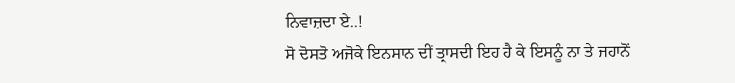ਨਿਵਾਜ਼ਦਾ ਏ..!
ਸੋ ਦੋਸਤੋ ਅਜੋਕੇ ਇਨਸਾਨ ਦੀਂ ਤ੍ਰਾਸਦੀ ਇਹ ਹੈ ਕੇ ਇਸਨੂੰ ਨਾ ਤੇ ਜਹਾਨੋਂ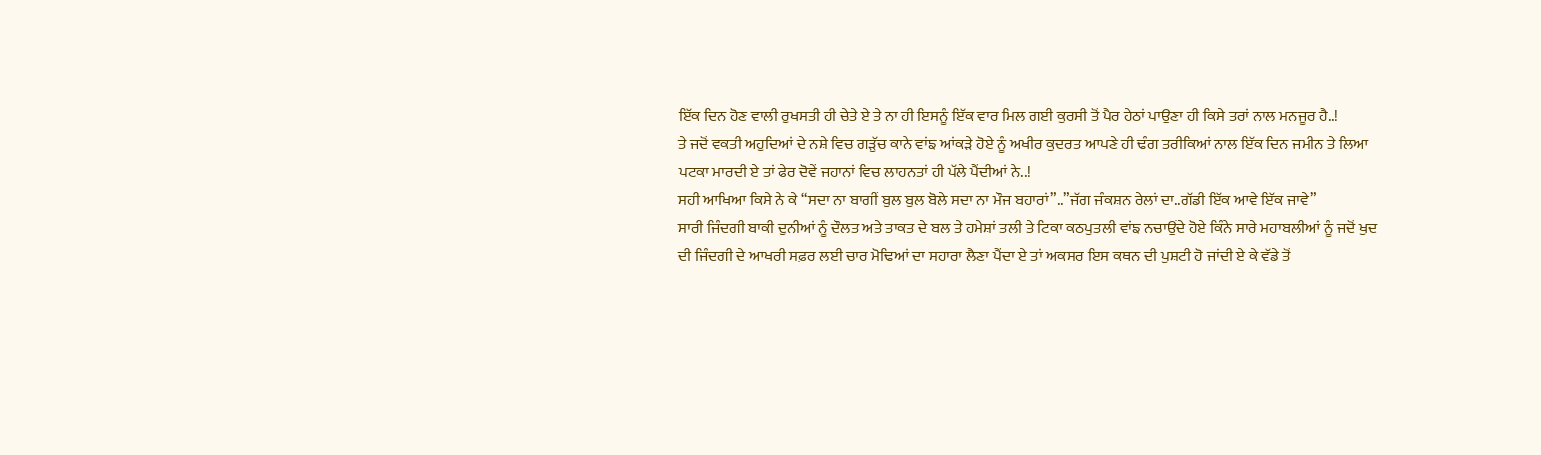ਇੱਕ ਦਿਨ ਹੋਣ ਵਾਲੀ ਰੁਖਸਤੀ ਹੀ ਚੇਤੇ ਏ ਤੇ ਨਾ ਹੀ ਇਸਨੂੰ ਇੱਕ ਵਾਰ ਮਿਲ ਗਈ ਕੁਰਸੀ ਤੋਂ ਪੈਰ ਹੇਠਾਂ ਪਾਉਣਾ ਹੀ ਕਿਸੇ ਤਰਾਂ ਨਾਲ ਮਨਜੂਰ ਹੈ..!
ਤੇ ਜਦੋਂ ਵਕਤੀ ਅਹੁਦਿਆਂ ਦੇ ਨਸ਼ੇ ਵਿਚ ਗੜੁੱਚ ਕਾਨੇ ਵਾਂਙ ਆਂਕੜੇ ਹੋਏ ਨੂੰ ਅਖੀਰ ਕੁਦਰਤ ਆਪਣੇ ਹੀ ਢੰਗ ਤਰੀਕਿਆਂ ਨਾਲ ਇੱਕ ਦਿਨ ਜਮੀਨ ਤੇ ਲਿਆ ਪਟਕਾ ਮਾਰਦੀ ਏ ਤਾਂ ਫੇਰ ਦੋਵੇਂ ਜਹਾਨਾਂ ਵਿਚ ਲਾਹਨਤਾਂ ਹੀ ਪੱਲੇ ਪੈਂਦੀਆਂ ਨੇ..!
ਸਹੀ ਆਖਿਆ ਕਿਸੇ ਨੇ ਕੇ “ਸਦਾ ਨਾ ਬਾਗੀਂ ਬੁਲ ਬੁਲ ਬੋਲੇ ਸਦਾ ਨਾ ਮੌਜ ਬਹਾਰਾਂ”..”ਜੱਗ ਜੰਕਸ਼ਨ ਰੇਲਾਂ ਦਾ..ਗੱਡੀ ਇੱਕ ਆਵੇ ਇੱਕ ਜਾਵੇ”
ਸਾਰੀ ਜਿੰਦਗੀ ਬਾਕੀ ਦੁਨੀਆਂ ਨੂੰ ਦੌਲਤ ਅਤੇ ਤਾਕਤ ਦੇ ਬਲ ਤੇ ਹਮੇਸ਼ਾਂ ਤਲੀ ਤੇ ਟਿਕਾ ਕਠਪੁਤਲੀ ਵਾਂਙ ਨਚਾਉਂਦੇ ਹੋਏ ਕਿੰਨੇ ਸਾਰੇ ਮਹਾਬਲੀਆਂ ਨੂੰ ਜਦੋਂ ਖੁਦ ਦੀ ਜਿੰਦਗੀ ਦੇ ਆਖਰੀ ਸਫ਼ਰ ਲਈ ਚਾਰ ਮੋਢਿਆਂ ਦਾ ਸਹਾਰਾ ਲੈਣਾ ਪੈਂਦਾ ਏ ਤਾਂ ਅਕਸਰ ਇਸ ਕਥਨ ਦੀ ਪੁਸ਼ਟੀ ਹੋ ਜਾਂਦੀ ਏ ਕੇ ਵੱਡੇ ਤੋਂ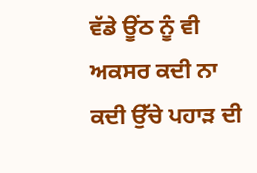ਵੱਡੇ ਊਂਠ ਨੂੰ ਵੀ ਅਕਸਰ ਕਦੀ ਨਾ ਕਦੀ ਉੱਚੇ ਪਹਾੜ ਦੀ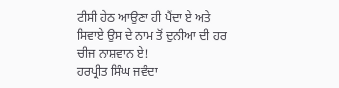ਟੀਸੀ ਹੇਠ ਆਉਣਾ ਹੀ ਪੈਂਦਾ ਏ ਅਤੇ ਸਿਵਾਏ ਉਸ ਦੇ ਨਾਮ ਤੋਂ ਦੁਨੀਆ ਦੀ ਹਰ ਚੀਜ ਨਾਸ਼ਵਾਨ ਏ!
ਹਰਪ੍ਰੀਤ ਸਿੰਘ ਜਵੰਦਾ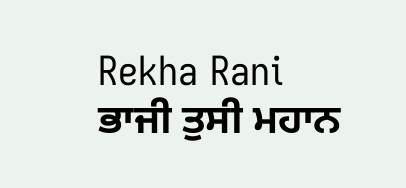Rekha Rani
ਭਾਜੀ ਤੁਸੀ ਮਹਾਨ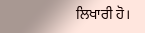ਲਿਖਾਰੀ ਹੋ।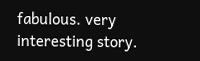fabulous. very interesting story.